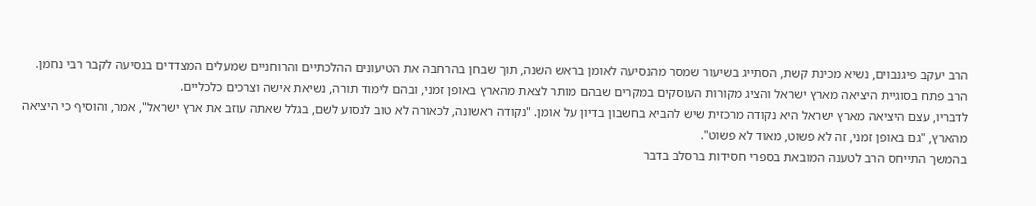הרב יעקב פיגנבוים, נשיא מכינת קשת, הסתייג בשיעור שמסר מהנסיעה לאומן בראש השנה, תוך שבחן בהרחבה את הטיעונים ההלכתיים והרוחניים שמעלים המצדדים בנסיעה לקבר רבי נחמן.
הרב פתח בסוגיית היציאה מארץ ישראל והציג מקורות העוסקים במקרים שבהם מותר לצאת מהארץ באופן זמני, ובהם לימוד תורה, נשיאת אישה וצרכים כלכליים.
לדבריו, עצם היציאה מארץ ישראל היא נקודה מרכזית שיש להביא בחשבון בדיון על אומן. "נקודה ראשונה, לכאורה לא טוב לנסוע לשם, בגלל שאתה עוזב את ארץ ישראל", אמר, והוסיף כי היציאה מהארץ, "גם באופן זמני, זה לא פשוט, מאוד לא פשוט".
בהמשך התייחס הרב לטענה המובאת בספרי חסידות ברסלב בדבר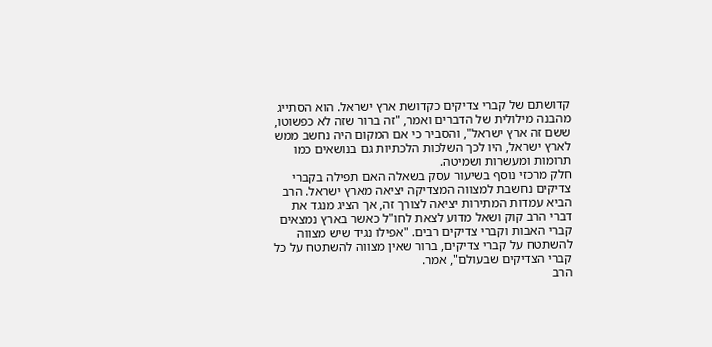קדושתם של קברי צדיקים כקדושת ארץ ישראל. הוא הסתייג מהבנה מילולית של הדברים ואמר, "זה ברור שזה לא כפשוטו, ששם זה ארץ ישראל", והסביר כי אם המקום היה נחשב ממש לארץ ישראל, היו לכך השלכות הלכתיות גם בנושאים כמו תרומות ומעשרות ושמיטה.
חלק מרכזי נוסף בשיעור עסק בשאלה האם תפילה בקברי צדיקים נחשבת למצווה המצדיקה יציאה מארץ ישראל. הרב הביא עמדות המתירות יציאה לצורך זה, אך הציג מנגד את דברי הרב קוק ושאל מדוע לצאת לחו"ל כאשר בארץ נמצאים קברי האבות וקברי צדיקים רבים. "אפילו נגיד שיש מצווה להשתטח על קברי צדיקים, ברור שאין מצווה להשתטח על כל קברי הצדיקים שבעולם", אמר.
הרב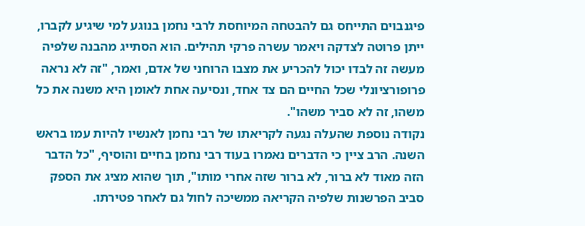פיגנבוים התייחס גם להבטחה המיוחסת לרבי נחמן בנוגע למי שיגיע לקברו, ייתן פרוטה לצדקה ויאמר עשרה פרקי תהילים. הוא הסתייג מהבנה שלפיה מעשה זה לבדו יכול להכריע את מצבו הרוחני של אדם, ואמר, "זה לא נראה פרופורציונלי שכל החיים הם צד אחד, ונסיעה אחת לאומן היא משנה את כל משהו, זה לא סביר משהו".
נקודה נוספת שהעלה נגעה לקריאתו של רבי נחמן לאנשיו להיות עמו בראש השנה. הרב ציין כי הדברים נאמרו בעוד רבי נחמן בחיים והוסיף, "כל הדבר הזה מאוד לא ברור, לא ברור שזה אחרי מותו", תוך שהוא מציג את הספק סביב הפרשנות שלפיה הקריאה ממשיכה לחול גם לאחר פטירתו.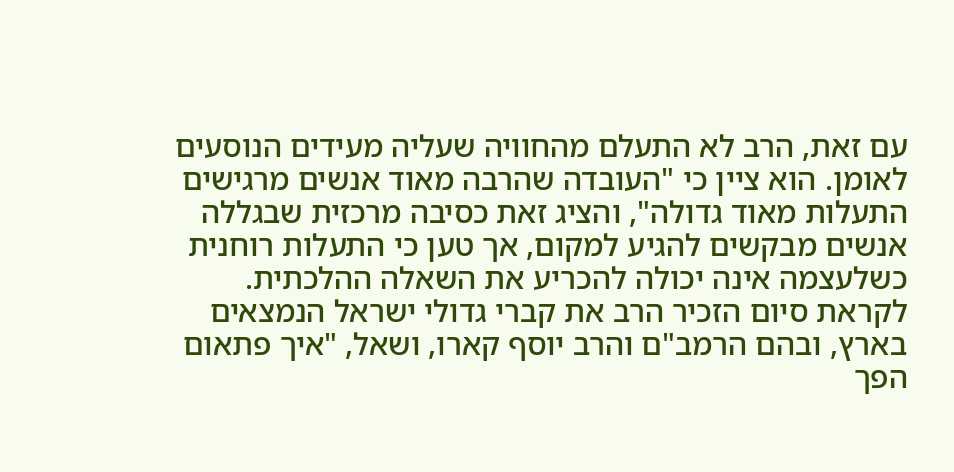עם זאת, הרב לא התעלם מהחוויה שעליה מעידים הנוסעים לאומן. הוא ציין כי "העובדה שהרבה מאוד אנשים מרגישים התעלות מאוד גדולה", והציג זאת כסיבה מרכזית שבגללה אנשים מבקשים להגיע למקום, אך טען כי התעלות רוחנית כשלעצמה אינה יכולה להכריע את השאלה ההלכתית.
לקראת סיום הזכיר הרב את קברי גדולי ישראל הנמצאים בארץ, ובהם הרמב"ם והרב יוסף קארו, ושאל, "איך פתאום הפך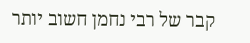קבר של רבי נחמן חשוב יותר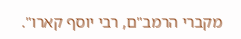מקברי הרמב"ם, רבי יוסף קארו".